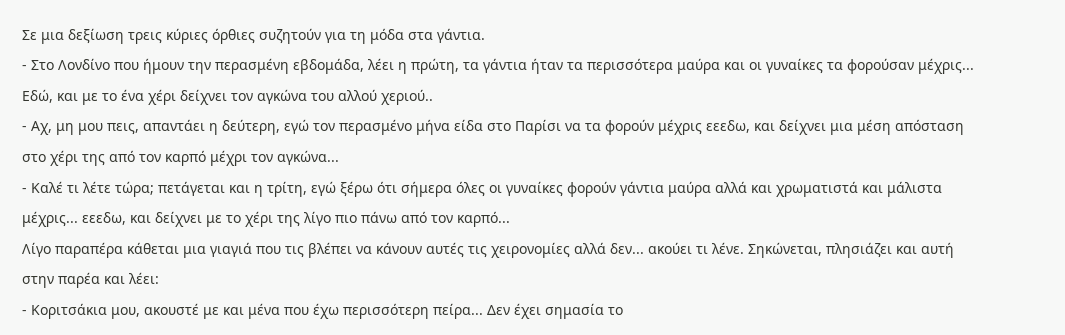Σε μια δεξίωση τρεις κύριες όρθιες συζητούν για τη μόδα στα γάντια.
- Στο Λονδίνο που ήμουν την περασμένη εβδομάδα, λέει η πρώτη, τα γάντια ήταν τα περισσότερα μαύρα και οι γυναίκες τα φορούσαν μέχρις... Εδώ, και με το ένα χέρι δείχνει τον αγκώνα του αλλού χεριού..
- Αχ, μη μου πεις, απαντάει η δεύτερη, εγώ τον περασμένο μήνα είδα στο Παρίσι να τα φορούν μέχρις εεεδω, και δείχνει μια μέση απόσταση στο χέρι της από τον καρπό μέχρι τον αγκώνα...
- Καλέ τι λέτε τώρα; πετάγεται και η τρίτη, εγώ ξέρω ότι σήμερα όλες οι γυναίκες φορούν γάντια μαύρα αλλά και χρωματιστά και μάλιστα μέχρις... εεεδω, και δείχνει με το χέρι της λίγο πιο πάνω από τον καρπό...
Λίγο παραπέρα κάθεται μια γιαγιά που τις βλέπει να κάνουν αυτές τις χειρονομίες αλλά δεν... ακούει τι λένε. Σηκώνεται, πλησιάζει και αυτή στην παρέα και λέει:
- Κοριτσάκια μου, ακουστέ με και μένα που έχω περισσότερη πείρα... Δεν έχει σημασία το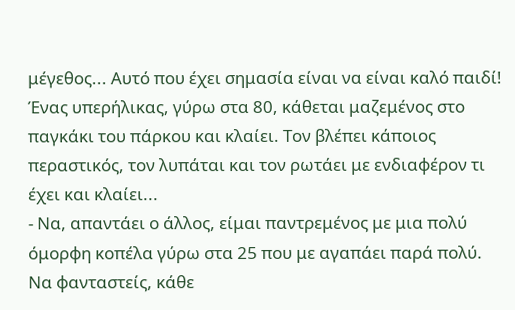μέγεθος... Αυτό που έχει σημασία είναι να είναι καλό παιδί!
Ένας υπερήλικας, γύρω στα 80, κάθεται μαζεμένος στο παγκάκι του πάρκου και κλαίει. Τον βλέπει κάποιος περαστικός, τον λυπάται και τον ρωτάει με ενδιαφέρον τι έχει και κλαίει...
- Να, απαντάει ο άλλος, είμαι παντρεμένος με μια πολύ όμορφη κοπέλα γύρω στα 25 που με αγαπάει παρά πολύ. Να φανταστείς, κάθε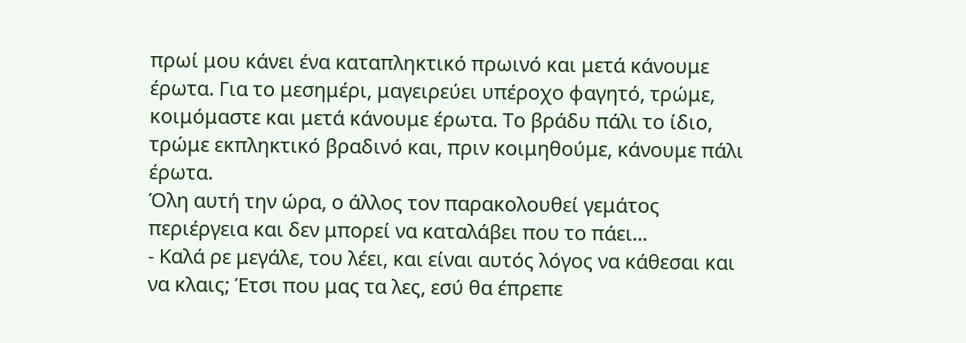πρωί μου κάνει ένα καταπληκτικό πρωινό και μετά κάνουμε έρωτα. Για το μεσημέρι, μαγειρεύει υπέροχο φαγητό, τρώμε, κοιμόμαστε και μετά κάνουμε έρωτα. Το βράδυ πάλι το ίδιο, τρώμε εκπληκτικό βραδινό και, πριν κοιμηθούμε, κάνουμε πάλι έρωτα.
Όλη αυτή την ώρα, ο άλλος τον παρακολουθεί γεμάτος περιέργεια και δεν μπορεί να καταλάβει που το πάει...
- Καλά ρε μεγάλε, του λέει, και είναι αυτός λόγος να κάθεσαι και να κλαις; Έτσι που μας τα λες, εσύ θα έπρεπε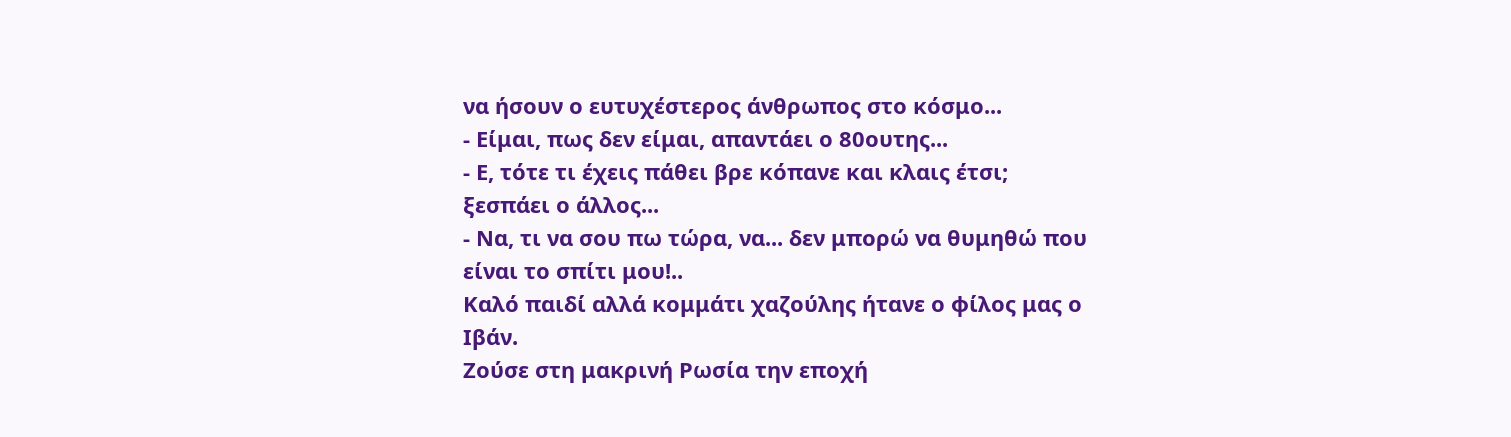να ήσουν ο ευτυχέστερος άνθρωπος στο κόσμο...
- Είμαι, πως δεν είμαι, απαντάει ο 80ουτης...
- Ε, τότε τι έχεις πάθει βρε κόπανε και κλαις έτσι; ξεσπάει ο άλλος...
- Να, τι να σου πω τώρα, να... δεν μπορώ να θυμηθώ που είναι το σπίτι μου!..
Kαλό παιδί αλλά κομμάτι χαζούλης ήτανε ο φίλος μας ο Ιβάν.
Ζούσε στη μακρινή Ρωσία την εποχή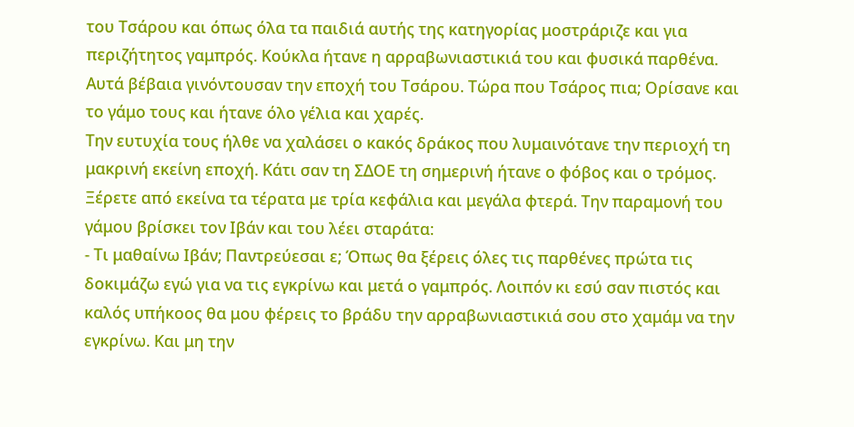του Τσάρου και όπως όλα τα παιδιά αυτής της κατηγορίας μοστράριζε και για περιζήτητος γαμπρός. Κούκλα ήτανε η αρραβωνιαστικιά του και φυσικά παρθένα. Αυτά βέβαια γινόντουσαν την εποχή του Τσάρου. Τώρα που Τσάρος πια; Ορίσανε και το γάμο τους και ήτανε όλο γέλια και χαρές.
Την ευτυχία τους ήλθε να χαλάσει ο κακός δράκος που λυμαινότανε την περιοχή τη μακρινή εκείνη εποχή. Κάτι σαν τη ΣΔΟΕ τη σημερινή ήτανε ο φόβος και ο τρόμος. Ξέρετε από εκείνα τα τέρατα με τρία κεφάλια και μεγάλα φτερά. Την παραμονή του γάμου βρίσκει τον Ιβάν και του λέει σταράτα:
- Τι μαθαίνω Ιβάν; Παντρεύεσαι ε; Όπως θα ξέρεις όλες τις παρθένες πρώτα τις δοκιμάζω εγώ για να τις εγκρίνω και μετά ο γαμπρός. Λοιπόν κι εσύ σαν πιστός και καλός υπήκοος θα μου φέρεις το βράδυ την αρραβωνιαστικιά σου στο χαμάμ να την εγκρίνω. Και μη την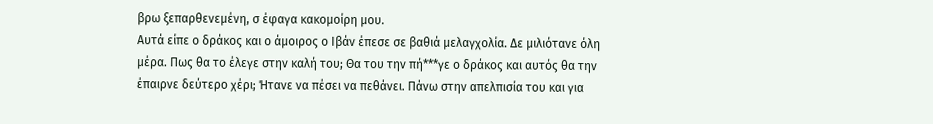βρω ξεπαρθενεμένη, σ έφαγα κακομοίρη μου.
Αυτά είπε ο δράκος και ο άμοιρος ο Ιβάν έπεσε σε βαθιά μελαγχολία. Δε μιλιότανε όλη μέρα. Πως θα το έλεγε στην καλή του; Θα του την πή***γε ο δράκος και αυτός θα την έπαιρνε δεύτερο χέρι; Ήτανε να πέσει να πεθάνει. Πάνω στην απελπισία του και για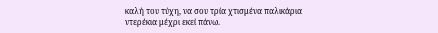καλή του τύχη, να σου τρία χτισμένα παλικάρια ντερέκια μέχρι εκεί πάνω.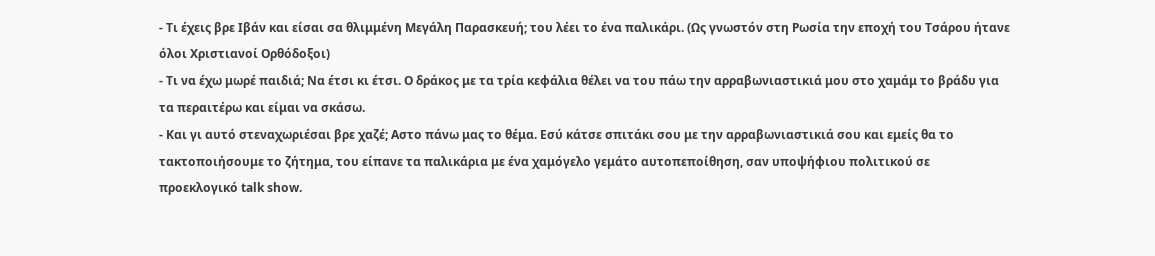- Τι έχεις βρε Ιβάν και είσαι σα θλιμμένη Μεγάλη Παρασκευή; του λέει το ένα παλικάρι. (Ως γνωστόν στη Ρωσία την εποχή του Τσάρου ήτανε όλοι Χριστιανοί Ορθόδοξοι)
- Τι να έχω μωρέ παιδιά; Να έτσι κι έτσι. Ο δράκος με τα τρία κεφάλια θέλει να του πάω την αρραβωνιαστικιά μου στο χαμάμ το βράδυ για τα περαιτέρω και είμαι να σκάσω.
- Και γι αυτό στεναχωριέσαι βρε χαζέ; Aστο πάνω μας το θέμα. Εσύ κάτσε σπιτάκι σου με την αρραβωνιαστικιά σου και εμείς θα το τακτοποιήσουμε το ζήτημα, του είπανε τα παλικάρια με ένα χαμόγελο γεμάτο αυτοπεποίθηση, σαν υποψήφιου πολιτικού σε προεκλογικό talk show.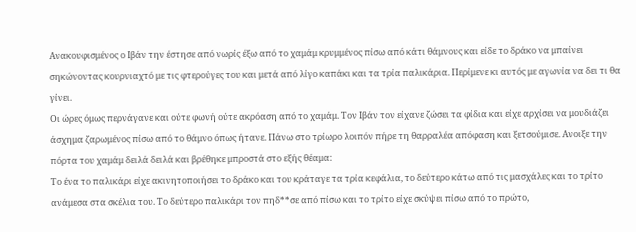Ανακουφισμένος ο Ιβάν την έστησε από νωρίς έξω από το χαμάμ κρυμμένος πίσω από κάτι θάμνους και είδε το δράκο να μπαίνει σηκώνοντας κουρνιαχτό με τις φτερούγες του και μετά από λίγο καπάκι και τα τρία παλικάρια. Περίμενε κι αυτός με αγωνία να δει τι θα γίνει.
Οι ώρες όμως περνάγανε και ούτε φωνή ούτε ακρόαση από το χαμάμ. Τον Ιβάν τον είχανε ζώσει τα φίδια και είχε αρχίσει να μουδιάζει άσχημα ζαρωμένος πίσω από το θάμνο όπως ήτανε. Πάνω στο τρίωρο λοιπόν πήρε τη θαρραλέα απόφαση και ξετσούμισε. Aνοιξε την πόρτα του χαμάμ δειλά δειλά και βρέθηκε μπροστά στο εξής θέαμα:
Το ένα το παλικάρι είχε ακινητοποιήσει το δράκο και του κράταγε τα τρία κεφάλια, το δεύτερο κάτω από τις μασχάλες και το τρίτο ανάμεσα στα σκέλια του. Το δεύτερο παλικάρι τον πηδ**σε από πίσω και το τρίτο είχε σκύψει πίσω από το πρώτο,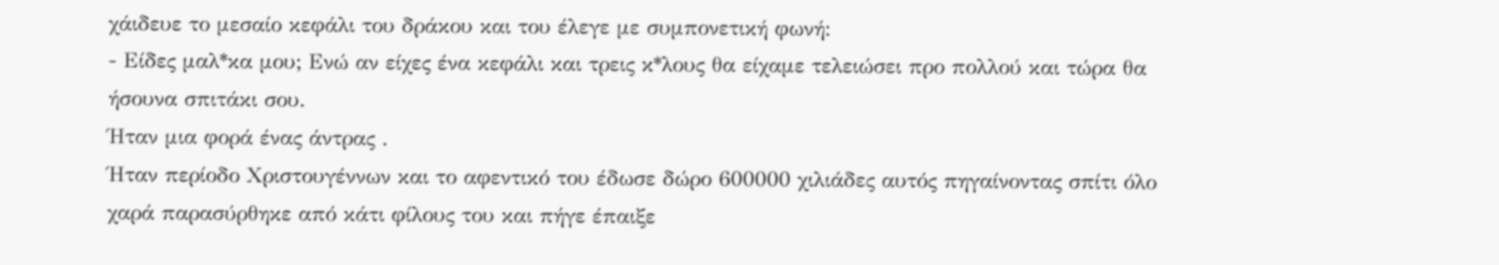χάιδευε το μεσαίο κεφάλι του δράκου και του έλεγε με συμπονετική φωνή:
- Είδες μαλ*κα μου; Ενώ αν είχες ένα κεφάλι και τρεις κ*λους θα είχαμε τελειώσει προ πολλού και τώρα θα ήσουνα σπιτάκι σου.
Ήταν μια φορά ένας άντρας .
Ήταν περίοδο Χριστουγέννων και το αφεντικό του έδωσε δώρο 600000 χιλιάδες αυτός πηγαίνοντας σπίτι όλο χαρά παρασύρθηκε από κάτι φίλους του και πήγε έπαιξε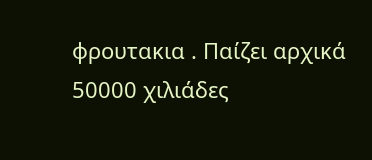φρουτακια . Παίζει αρχικά 50000 χιλιάδες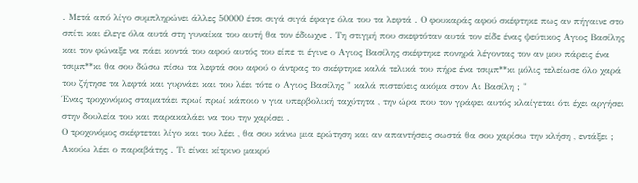. Μετά από λίγο συμπληρώνει άλλες 50000 έτσι σιγά σιγά έφαγε όλα του τα λεφτά . Ο φουκαράς αφού σκέφτηκε πως αν πήγαινε στο σπίτι και έλεγε όλα αυτά στη γυναίκα του αυτή θα τον έδιωχνε . Τη στιγμή που σκεφτόταν αυτά τον είδε ένας ψεύτικος Aγιος Βασίλης και τον φώναξε να πάει κοντά του αφού αυτός του είπε τι έγινε ο Aγιος Βασίλης σκέφτηκε πονηρά λέγοντας τον αν μου πάρεις ένα τσιμπ**κι θα σου δώσω πίσω τα λεφτά σου αφού ο άντρας το σκέφτηκε καλά τελικά του πήρε ένα τσιμπ**κι μόλις τελείωσε όλο χαρά του ζήτησε τα λεφτά και γυρνάει και του λέει τότε ο Aγιος Βασίλης " καλά πιστεύεις ακόμα στον Αι Βασίλη ; "
Ένας τροχονόμος σταματάει πρωί πρωί κάποιο ν για υπερβολική ταχύτητα , την ώρα που τον γράφει αυτός κλαίγεται ότι έχει αργήσει στην δουλεία του και παρακαλάει να του την χαρίσει .
Ο τροχονόμος σκέφτεται λίγο και του λέει , θα σου κάνω μια ερώτηση και αν απαντήσεις σωστά θα σου χαρίσω την κλήση , εντάξει ; Ακούω λέει ο παραβάτης . Τι είναι κίτρινο μακρύ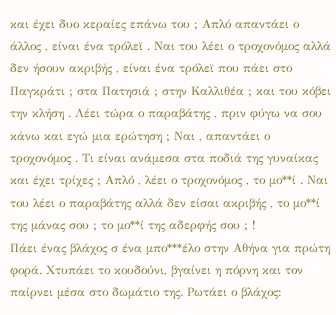και έχει δυο κεραίες επάνω του ; Απλό απαντάει ο άλλος , είναι ένα τρόλεϊ . Ναι του λέει ο τροχονόμος αλλά δεν ήσουν ακριβής , είναι ένα τρόλεϊ που πάει στο Παγκράτι ; στα Πατησιά ; στην Καλλιθέα ; και του κόβει την κλήση . Λέει τώρα ο παραβάτης , πριν φύγω να σου κάνω και εγώ μια ερώτηση ; Ναι , απαντάει ο τροχονόμος . Τι είναι ανάμεσα στα ποδιά της γυναίκας και έχει τρίχες ; Απλό , λέει ο τροχονόμος , το μο**ί . Ναι του λέει ο παραβάτης αλλά δεν είσαι ακριβής , το μο**ί της μάνας σου ; το μο**ί της αδερφής σου ; !
Πάει ένας βλάχος σ ένα μπο***έλο στην Αθήνα για πρώτη φορά. Χτυπάει το κουδούνι, βγαίνει η πόρνη και τον παίρνει μέσα στο δωμάτιο της. Ρωτάει ο βλάχος: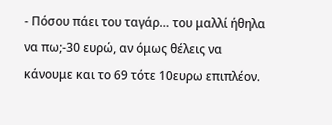- Πόσου πάει του ταγάρ… του μαλλί ήθηλα να πω;-30 ευρώ, αν όμως θέλεις να κάνουμε και το 69 τότε 10ευρω επιπλέον.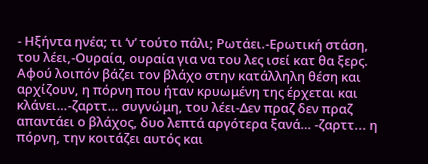- Ηξήντα ηνέα; τι ‘ν’ τούτο πάλι; Ρωτάει.-Ερωτική στάση, του λέει,-Ουραία, ουραία για να του λες ισεί κατ θα ξερς. Αφού λοιπόν βάζει τον βλάχο στην κατάλληλη θέση και αρχίζουν, η πόρνη που ήταν κρυωμένη της έρχεται και κλάνει…-ζαρττ… συγνώμη, του λέει-Δεν πραζ δεν πραζ απαντάει ο βλάχος, δυο λεπτά αργότερα ξανά… -ζαρττ... η πόρνη, την κοιτάζει αυτός και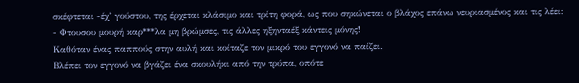σκέφτεται -έχ’ γούστου, της έρχεται κλάσιμο και τρίτη φορά, ως που σηκώνεται ο βλάχος επάνω νευριασμένος και τις λέει:
- Φτουσου μουρή καρ***λα μη βρώμσες, τις άλλες ηξηνταέξ κάντεις μόνης!
Καθόταν ένας παππούς στην αυλή και κοίταζε τον μικρό του εγγονό να παίζει.
Βλέπει τον εγγονό να βγάζει ένα σκουλήκι από την τρύπα, οπότε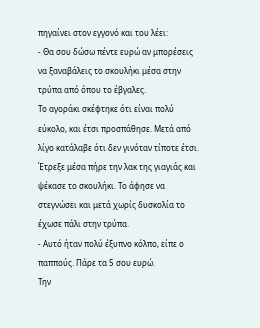πηγαίνει στον εγγονό και του λέει:
- Θα σου δώσω πέντε ευρώ αν μπορέσεις να ξαναβάλεις το σκουλήκι μέσα στην τρύπα από όπου το έβγαλες.
Το αγοράκι σκέφτηκε ότι είναι πολύ εύκολο, και έτσι προσπάθησε. Μετά από λίγο κατάλαβε ότι δεν γινόταν τίποτε έτσι. Έτρεξε μέσα πήρε την λακ της γιαγιάς και ψέκασε το σκουλήκι. Το άφησε να στεγνώσει και μετά χωρίς δυσκολία το έχωσε πάλι στην τρύπα.
- Αυτό ήταν πολύ έξυπνο κόλπο, είπε ο παππούς. Πάρε τα 5 σου ευρώ.
Την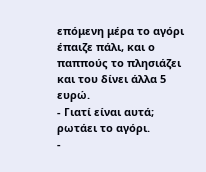επόμενη μέρα το αγόρι έπαιζε πάλι, και ο παππούς το πλησιάζει και του δίνει άλλα 5 ευρώ.
- Γιατί είναι αυτά; ρωτάει το αγόρι.
-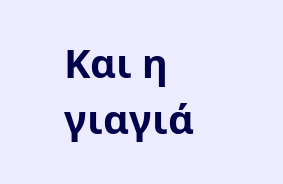Και η γιαγιά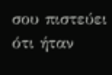σου πιστεύει ότι ήταν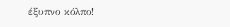έξυπνο κόλπο!